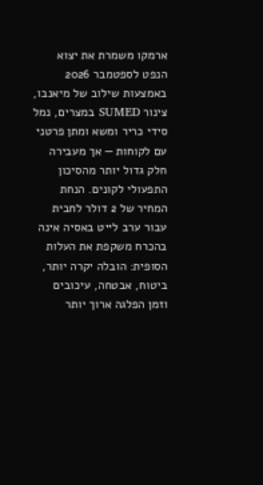ארמקו משמרת את יצוא הנפט לספטמבר 2026 באמצעות שילוב של מיאנבו, צינור SUMED במצרים, נמל סידי כריר ומשא ומתן פרטני עם לקוחות — אך מעבירה חלק גדול יותר מהסיכון התפעולי לקונים. הנחת המחיר של 2 דולר לחבית עבור ערב לייט באסיה אינה בהכרח משקפת את העלות הסופית: הובלה יקרה יותר, ביטוח, אבטחה, עיכובים וזמן הפלגה ארוך יותר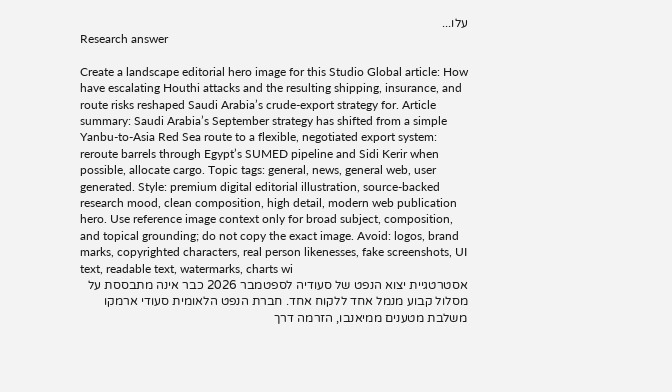עלו...
Research answer

Create a landscape editorial hero image for this Studio Global article: How have escalating Houthi attacks and the resulting shipping, insurance, and route risks reshaped Saudi Arabia’s crude-export strategy for. Article summary: Saudi Arabia’s September strategy has shifted from a simple Yanbu-to-Asia Red Sea route to a flexible, negotiated export system: reroute barrels through Egypt’s SUMED pipeline and Sidi Kerir when possible, allocate cargo. Topic tags: general, news, general web, user generated. Style: premium digital editorial illustration, source-backed research mood, clean composition, high detail, modern web publication hero. Use reference image context only for broad subject, composition, and topical grounding; do not copy the exact image. Avoid: logos, brand marks, copyrighted characters, real person likenesses, fake screenshots, UI text, readable text, watermarks, charts wi
אסטרטגיית יצוא הנפט של סעודיה לספטמבר 2026 כבר אינה מתבססת על מסלול קבוע מנמל אחד ללקוח אחד. חברת הנפט הלאומית סעודי ארמקו משלבת מטענים ממיאנבו, הזרמה דרך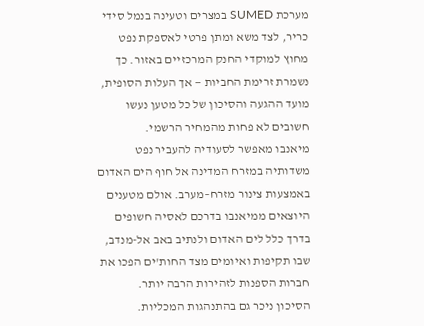מערכת SUMED במצרים וטעינה בנמל סידי כריר, לצד משא ומתן פרטי לאספקת נפט מחוץ למוקדי החנק המרכזיים באזור. כך נשמרת זרימת החביות — אך העלות הסופית, מועד ההגעה והסיכון של כל מטען נעשו חשובים לא פחות מהמחיר הרשמי.
מיאנבו מאפשר לסעודיה להעביר נפט משדותיה במזרח המדינה אל חוף הים האדום באמצעות צינור מזרח–מערב. אולם מטענים היוצאים ממיאנבו בדרכם לאסיה חשופים בדרך כלל לים האדום ולנתיב באב אל-מנדב, שבו תקיפות ואיומים מצד החות'ים הפכו את חברות הספנות לזהירות הרבה יותר.
הסיכון ניכר גם בהתנהגות המכליות.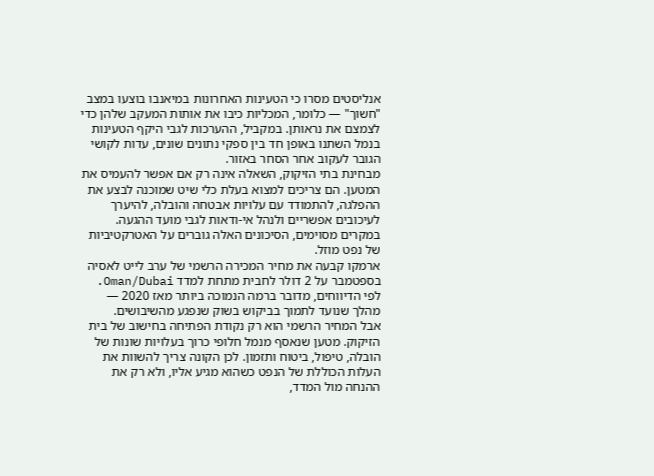אנליסטים מסרו כי הטעינות האחרונות במיאנבו בוצעו במצב "חשוך" — כלומר, המכליות כיבו את אותות המעקב שלהן כדי לצמצם את נראותן. במקביל, ההערכות לגבי היקף הטעינות בנמל השתנו באופן חד בין ספקי נתונים שונים, עדות לקושי הגובר לעקוב אחר הסחר באזור.
מבחינת בתי הזיקוק, השאלה אינה רק אם אפשר להעמיס את המטען. הם צריכים למצוא בעלת כלי שיט שמוכנה לבצע את ההפלגה, להתמודד עם עלויות אבטחה והובלה, להיערך לעיכובים אפשריים ולנהל אי-ודאות לגבי מועד ההגעה. במקרים מסוימים, הסיכונים האלה גוברים על האטרקטיביות של נפט מוזל.
ארמקו קבעה את מחיר המכירה הרשמי של ערב לייט לאסיה בספטמבר על 2 דולר לחבית מתחת למדד Oman/Dubai. לפי הדיווחים, מדובר ברמה הנמוכה ביותר מאז 2020 — מהלך שנועד לתמוך בביקוש בשוק שנפגע מהשיבושים.
אבל המחיר הרשמי הוא רק נקודת הפתיחה בחישוב של בית הזיקוק. מטען שנאסף מנמל חלופי כרוך בעלויות שונות של הובלה, טיפול, ביטוח ותזמון. לכן הקונה צריך להשוות את העלות הכוללת של הנפט כשהוא מגיע אליו, ולא רק את ההנחה מול המדד,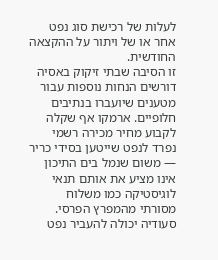לעלות של רכישת סוג נפט אחר או של ויתור על ההקצאה החודשית.
זו הסיבה שבתי זיקוק באסיה דורשים הנחות נוספות עבור מטענים שיועברו בנתיבים חלופיים. ארמקו אף שקלה לקבוע מחיר מכירה רשמי נפרד לנפט שייטען בסידי כריר — משום שנמל בים התיכון אינו מציע את אותם תנאי לוגיסטיקה כמו משלוח מסורתי מהמפרץ הפרסי.
סעודיה יכולה להעביר נפט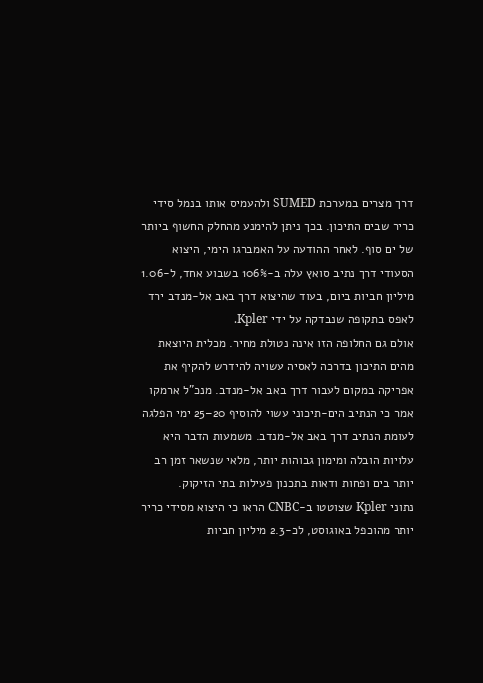דרך מצרים במערכת SUMED ולהעמיס אותו בנמל סידי כריר שבים התיכון. בכך ניתן להימנע מהחלק החשוף ביותר של ים סוף. לאחר ההודעה על האמברגו הימי, היצוא הסעודי דרך נתיב סואץ עלה ב-106% בשבוע אחד, ל-1.06 מיליון חביות ביום, בעוד שהיצוא דרך באב אל-מנדב ירד לאפס בתקופה שנבדקה על ידי Kpler.
אולם גם החלופה הזו אינה נטולת מחיר. מכלית היוצאת מהים התיכון בדרכה לאסיה עשויה להידרש להקיף את אפריקה במקום לעבור דרך באב אל-מנדב. מנכ"ל ארמקו אמר כי הנתיב הים-תיכוני עשוי להוסיף 20–25 ימי הפלגה לעומת הנתיב דרך באב אל-מנדב. משמעות הדבר היא עלויות הובלה ומימון גבוהות יותר, מלאי שנשאר זמן רב יותר בים ופחות ודאות בתכנון פעילות בתי הזיקוק.
נתוני Kpler שצוטטו ב-CNBC הראו כי היצוא מסידי כריר יותר מהוכפל באוגוסט, לכ-2.3 מיליון חביות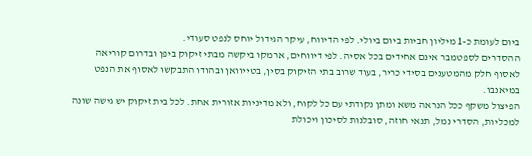ביום לעומת כ-1 מיליון חביות ביום ביולי. לפי הדיווח, עיקר הגידול יוחס לנפט סעודי.
ההסדרים לספטמבר אינם אחידים בכל אסיה. לפי דיווחים, ארמקו ביקשה מבתי זיקוק ביפן ובדרום קוריאה לאסוף חלק מהמטענים בסידי כריר, בעוד שרוב בתי הזיקוק בסין, בטייוואן ובהודו התבקשו לאסוף את הנפט במיאנבו.
הפיצול משקף ככל הנראה משא ומתן נקודתי עם כל לקוח, ולא מדיניות אזורית אחת. לכל בית זיקוק יש גישה שונה למכליות, הסדרי נמל, תנאי חוזה, סובלנות לסיכון ויכולת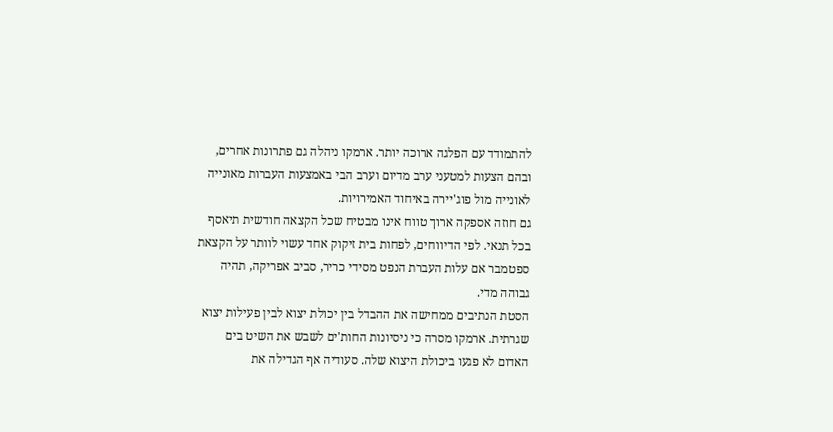להתמודד עם הפלגה ארוכה יותר. ארמקו ניהלה גם פתרונות אחרים, ובהם הצעות למטעני ערב מדיום וערב הבי באמצעות העברות מאונייה לאונייה מול פוג'יירה באיחוד האמירויות.
גם חוזה אספקה ארוך טווח אינו מבטיח שכל הקצאה חודשית תיאסף בכל תנאי. לפי הדיווחים, לפחות בית זיקוק אחד עשוי לוותר על הקצאת ספטמבר אם עלות העברת הנפט מסידי כריר, סביב אפריקה, תהיה גבוהה מדי.
הסטת הנתיבים ממחישה את ההבדל בין יכולת יצוא לבין פעילות יצוא שגרתית. ארמקו מסרה כי ניסיונות החות'ים לשבש את השיט בים האדום לא פגעו ביכולת היצוא שלה. סעודיה אף הגדילה את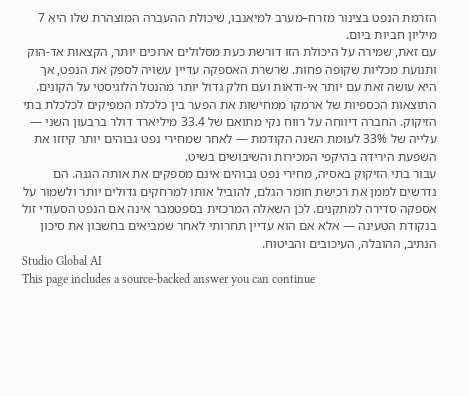הזרמת הנפט בצינור מזרח–מערב למיאנבו, שיכולת ההעברה המוצהרת שלו היא 7 מיליון חביות ביום.
עם זאת, שמירה על היכולת הזו דורשת כעת מסלולים ארוכים יותר, הקצאות אד-הוק ותנועת מכליות שקופה פחות. שרשרת האספקה עדיין עשויה לספק את הנפט, אך היא עושה זאת עם יותר אי-ודאות ועם חלק גדול יותר מהנטל הלוגיסטי על הקונים.
התוצאות הכספיות של ארמקו ממחישות את הפער בין כלכלת המפיקים לכלכלת בתי הזיקוק. החברה דיווחה על רווח נקי מתואם של 33.4 מיליארד דולר ברבעון השני — עלייה של 33% לעומת השנה הקודמת — לאחר שמחירי נפט גבוהים יותר קיזזו את השפעת הירידה בהיקפי המכירות והשיבושים בשיט.
עבור בתי הזיקוק באסיה, מחירי נפט גבוהים אינם מספקים את אותה הגנה. הם נדרשים לממן את רכישת חומר הגלם, להוביל אותו למרחקים גדולים יותר ולשמור על אספקה סדירה למתקנים. לכן השאלה המרכזית בספטמבר אינה אם הנפט הסעודי זול בנקודת הטעינה — אלא אם הוא עדיין תחרותי לאחר שמביאים בחשבון את סיכון הנתיב, ההובלה, העיכובים והביטוח.
Studio Global AI
This page includes a source-backed answer you can continue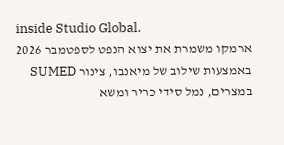inside Studio Global.
ארמקו משמרת את יצוא הנפט לספטמבר 2026 באמצעות שילוב של מיאנבו, צינור SUMED במצרים, נמל סידי כריר ומשא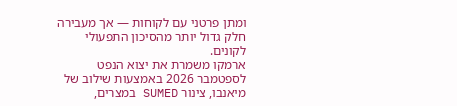ומתן פרטני עם לקוחות — אך מעבירה חלק גדול יותר מהסיכון התפעולי לקונים.
ארמקו משמרת את יצוא הנפט לספטמבר 2026 באמצעות שילוב של מיאנבו, צינור SUMED במצרים,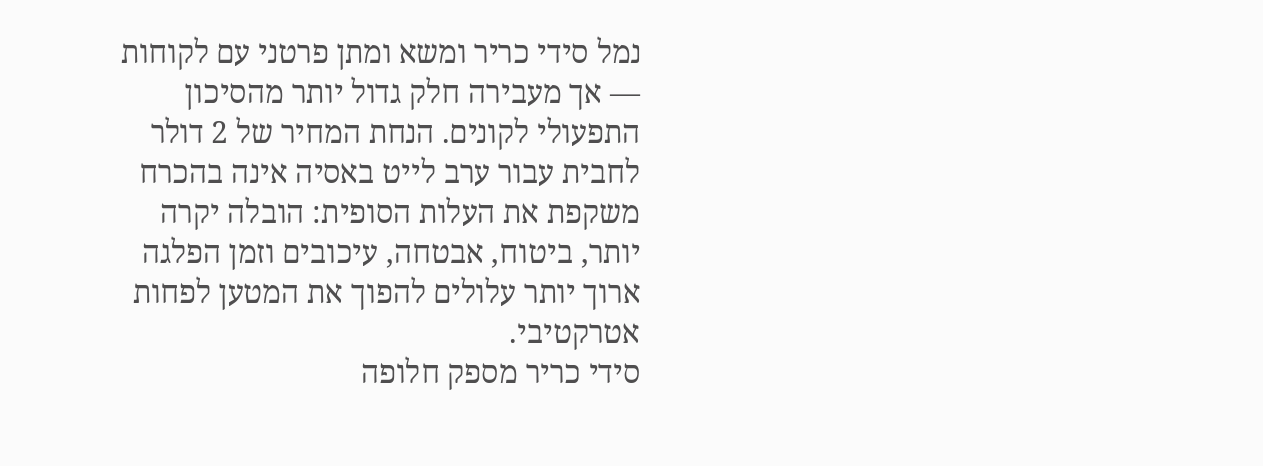נמל סידי כריר ומשא ומתן פרטני עם לקוחות — אך מעבירה חלק גדול יותר מהסיכון התפעולי לקונים. הנחת המחיר של 2 דולר לחבית עבור ערב לייט באסיה אינה בהכרח משקפת את העלות הסופית: הובלה יקרה יותר, ביטוח, אבטחה, עיכובים וזמן הפלגה ארוך יותר עלולים להפוך את המטען לפחות אטרקטיבי.
סידי כריר מספק חלופה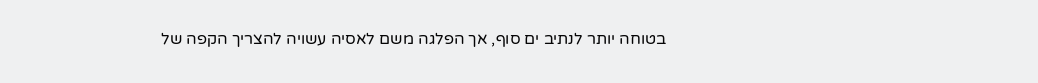בטוחה יותר לנתיב ים סוף, אך הפלגה משם לאסיה עשויה להצריך הקפה של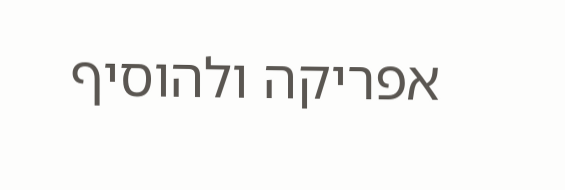אפריקה ולהוסיף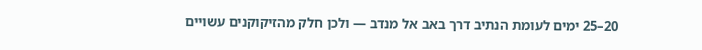20–25 ימים לעומת הנתיב דרך באב אל מנדב — ולכן חלק מהזיקוקנים עשויים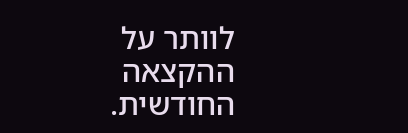לוותר על ההקצאה החודשית.